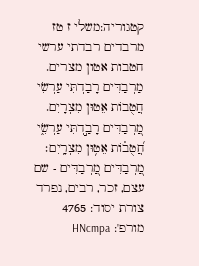קטגוריה:משלי ז טז
מרבדים רבדתי ערשי חטבות אטון מצרים.
מַרְבַדִּים רָבַדְתִּי עַרְשִׂי חֲטֻבוֹת אֵטוּן מִצְרָיִם.
מַ֭רְבַדִּים רָבַ֣דְתִּי עַרְשִׂ֑י
חֲ֝טֻב֗וֹת אֵט֥וּן מִצְרָֽיִם׃
מַ֭רְבַדִּים מַ֭רְבַדִּים - שם עצם, זכר, רבים, נפרד
צורת יסוד: 4765
מורפ': HNcmpa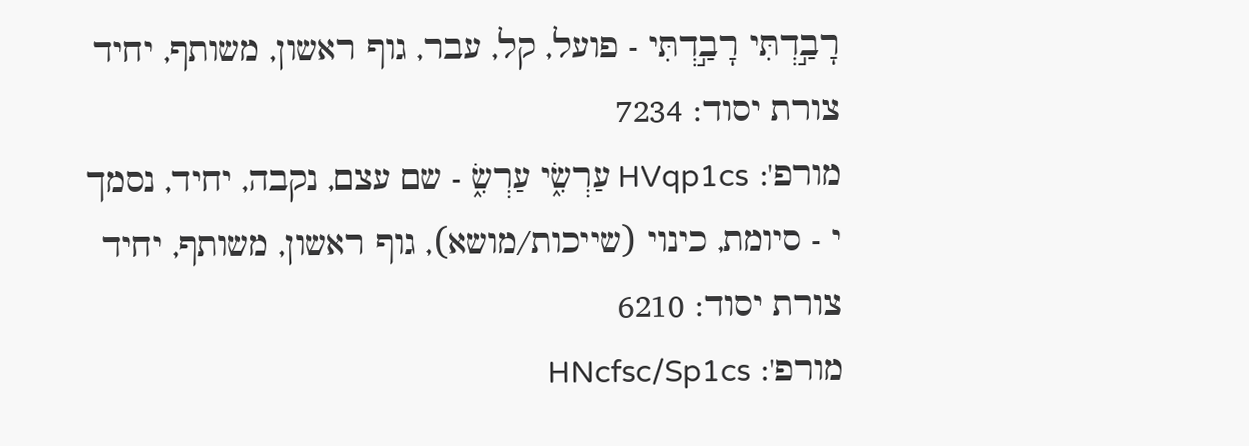רָבַ֣דְתִּי רָבַ֣דְתִּי - פועל, קל, עבר, גוף ראשון, משותף, יחיד
צורת יסוד: 7234
מורפ': HVqp1cs עַרְשִׂ֑י עַרְשִׂ֑ - שם עצם, נקבה, יחיד, נסמך
י - סיומת, כינוי (שייכות/מושא), גוף ראשון, משותף, יחיד
צורת יסוד: 6210
מורפ': HNcfsc/Sp1cs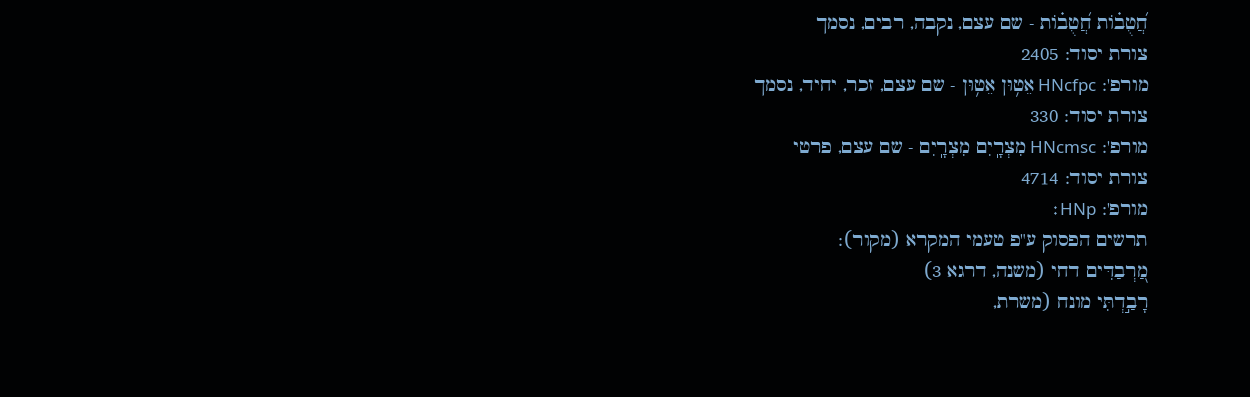חֲ֝טֻב֗וֹת חֲ֝טֻב֗וֹת - שם עצם, נקבה, רבים, נסמך
צורת יסוד: 2405
מורפ': HNcfpc אֵט֥וּן אֵט֥וּן - שם עצם, זכר, יחיד, נסמך
צורת יסוד: 330
מורפ': HNcmsc מִצְרָֽיִם מִצְרָֽיִם - שם עצם, פרטי
צורת יסוד: 4714
מורפ': HNp׃
תרשים הפסוק ע"פ טעמי המקרא (מקור):
מַ֭רְבַדִּים דחי (משנה, דרגא 3)
רָבַ֣דְתִּי מונח (משרת,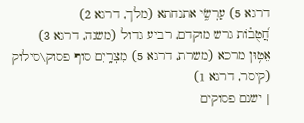דרגא 5) עַרְשִׂ֑י אתנחתא (מלך, דרגא 2)
חֲ֝טֻב֗וֹת גרש מוקדם, רביע גדול (משנה, דרגא 3)
אֵט֥וּן מרכא (משרת, דרגא 5) מִצְרָֽיִם סוף פסוק\סילוק (קיסר, דרגא 1)
| ישנם פסוקים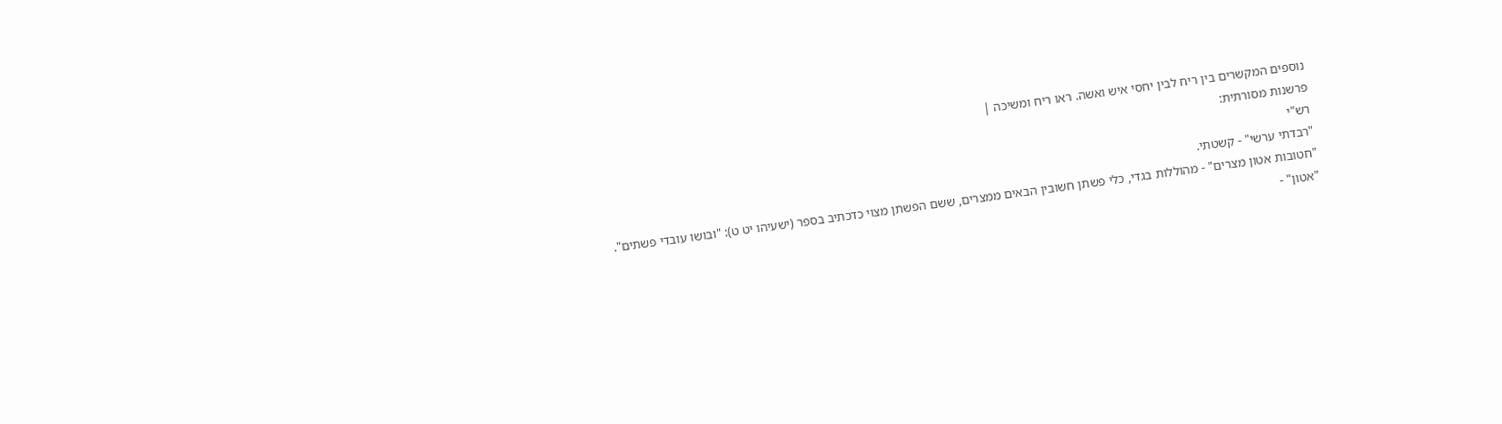נוספים המקשרים בין ריח לבין יחסי איש ואשה. ראו ריח ומשיכה |
פרשנות מסורתית:
רש"י
"רבדתי ערשי" - קשטתי.
"חטובות אטון מצרים" - מהוללות בגדי, כלי פשתן חשובין הבאים ממצרים, ששם הפשתן מצוי כדכתיב בספר (ישעיהו יט ט): "ובושו עובדי פשתים".
"אטון" -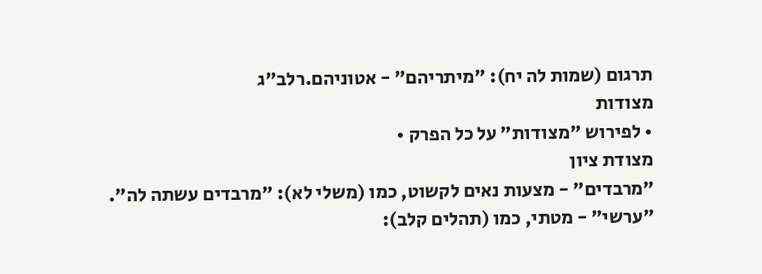תרגום (שמות לה יח): "מיתריהם" - אטוניהם.רלב"ג
מצודות
• לפירוש "מצודות" על כל הפרק •
מצודת ציון
"מרבדים" - מצעות נאים לקשוט, כמו (משלי לא): "מרבדים עשתה לה".
"ערשי" - מטתי, כמו (תהלים קלב):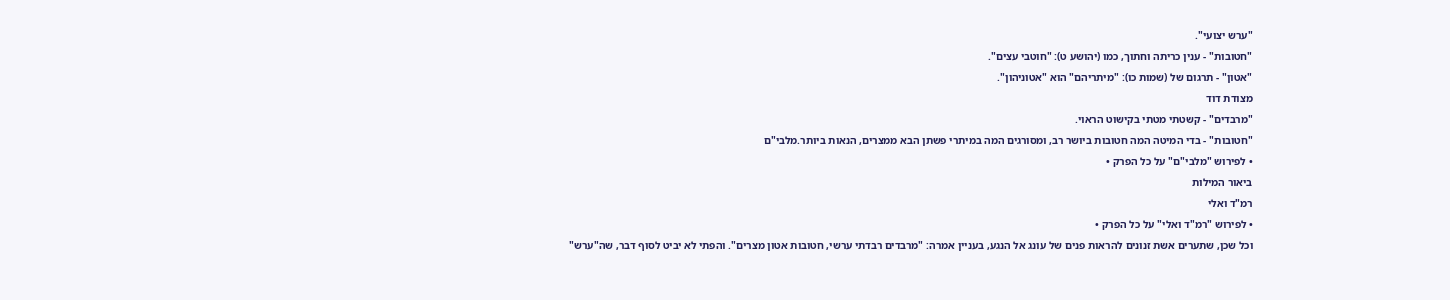"ערש יצועי".
"חטובות" - ענין כריתה וחתוך, כמו (יהושע ט): "חוטבי עצים".
"אטון" - תרגום של (שמות כו): "מיתריהם" הוא "אטוניהון".
מצודת דוד
"מרבדים" - קשטתי מטתי בקישוט הראוי.
"חטובות" - בדי המיטה המה חטובות ביושר רב, ומסורגים המה במיתרי פשתן הבא ממצרים, הנאות ביותר.מלבי"ם
• לפירוש "מלבי"ם" על כל הפרק •
ביאור המילות
רמ"ד ואלי
• לפירוש "רמ"ד ואלי" על כל הפרק •
וכל שכן, שתערים אשת זנונים להראות פנים של עונג אל הנגע, בעניין אמרה: "מרבדים רבדתי ערשי, חטובות אטון מצרים". והפתי לא יביט לסוף דבר, שה"ערש"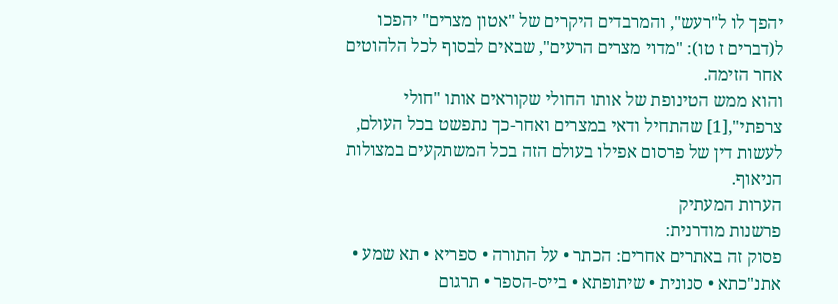יהפך לו ל"רעש", והמרבדים היקרים של "אטון מצרים" יהפכו ל(דברים ז טו): "מדוי מצרים הרעים", שבאים לבסוף לכל הלהוטים אחר הזימה.
והוא ממש הטינופת של אותו החולי שקוראים אותו "חולי צרפתי",[1] שהתחיל ודאי במצרים ואחר-כך נתפשט בכל העולם, לעשות דין של פרסום אפילו בעולם הזה בכל המשתקעים במצולות הניאוף.
הערות המעתיק
פרשנות מודרנית:
פסוק זה באתרים אחרים: הכתר • על התורה • ספריא • תא שמע • אתנ"כתא • סנונית • שיתופתא • בייס-הספר • תרגום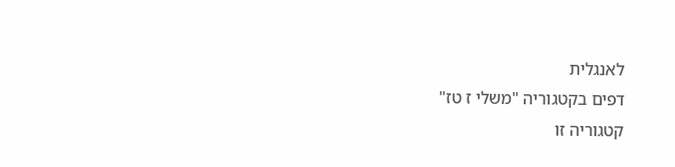לאנגלית
דפים בקטגוריה "משלי ז טז"
קטגוריה זו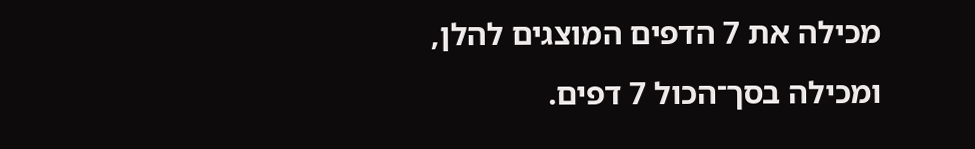מכילה את 7 הדפים המוצגים להלן, ומכילה בסך־הכול 7 דפים.